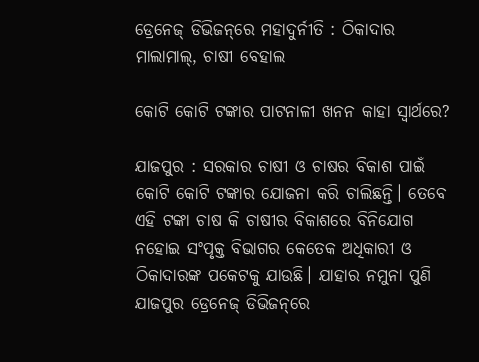ଡ୍ରେନେଜ୍‌ ଡିଭିଜନ୍‌ରେ ମହାଦୁର୍ନୀତି : ଠିକାଦାର ମାଲାମାଲ୍‌, ଚାଷୀ ବେହାଲ

କୋଟି କୋଟି ଟଙ୍କାର ପାଟନାଳୀ ଖନନ କାହା ସ୍ୱାର୍ଥରେ?

ଯାଜପୁର : ସରକାର ଚାଷୀ ଓ ଚାଷର ବିକାଶ ପାଇଁ କୋଟି କୋଟି ଟଙ୍କାର ଯୋଜନା କରି ଚାଲିଛନ୍ତି। ତେବେ ଏହି ଟଙ୍କା ଚାଷ କି ଚାଷୀର ବିକାଶରେ ବିନିଯୋଗ ନହୋଇ ସଂପୃକ୍ତ ବିଭାଗର କେତେକ ଅଧିକାରୀ ଓ ଠିକାଦାରଙ୍କ ପକେଟକୁ ଯାଉଛି। ଯାହାର ନମୁନା ପୁଣି ଯାଜପୁର ଡ୍ରେନେଜ୍‌ ଡିଭିଜନ୍‌ରେ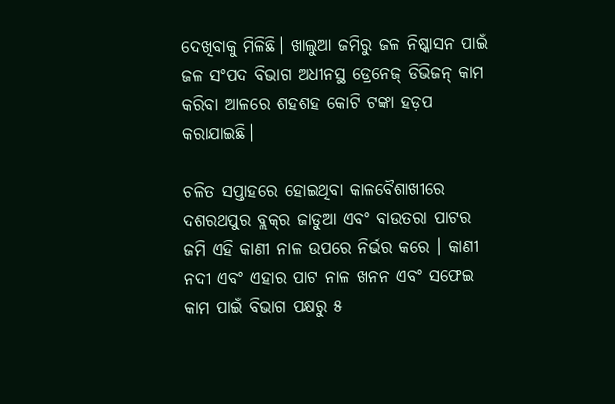ଦେଖିବାକୁ ମିଳିଛି। ଖାଲୁଆ ଜମିରୁ ଜଳ ନିଷ୍କାସନ ପାଇଁ ଜଳ ସଂପଦ ବିଭାଗ ଅଧୀନସ୍ଥ ଡ୍ରେନେଜ୍‌ ଡିଭିଜନ୍‌ କାମ କରିବା ଆଳରେ ଶହଶହ କୋଟି ଟଙ୍କା ହଡ଼ପ କରାଯାଇଛି।

ଚଳିତ ସପ୍ତାହରେ ହୋଇଥିବା କାଳବୈଶାଖୀରେ ଦଶରଥପୁର ବ୍ଲକ୍‌ର ଜାଡୁଆ ଏବଂ ବାଉତରା ପାଟର ଜମି ଏହି କାଣୀ ନାଳ ଉପରେ ନିର୍ଭର କରେ । କାଣୀ ନଦୀ ଏବଂ ଏହାର ପାଟ ନାଳ ଖନନ ଏବଂ ସଫେଇ କାମ ପାଇଁ ବିଭାଗ ପକ୍ଷରୁ ୫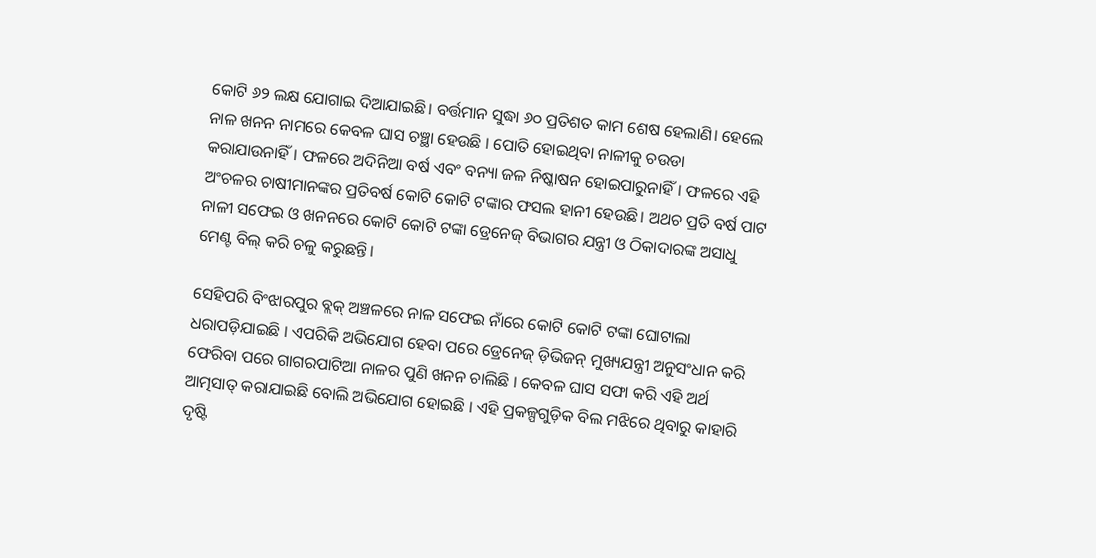କୋଟି ୬୨ ଲକ୍ଷ ଯୋଗାଇ ଦିଆଯାଇଛି। ବର୍ତ୍ତମାନ ସୁଦ୍ଧା ୬୦ ପ୍ରତିଶତ କାମ ଶେଷ ହେଲାଣି। ହେଲେ ନାଳ ଖନନ ନାମରେ କେବଳ ଘାସ ଚଞ୍ଛା ହେଉଛି । ପୋତି ହୋଇଥିବା ନାଳୀକୁ ଚଉଡା କରାଯାଉନାହିଁ। ଫଳରେ ଅଦିନିଆ ବର୍ଷ ଏବଂ ବନ୍ୟା ଜଳ ନିଷ୍କାଷନ ହୋଇପାରୁନାହିଁ। ଫଳରେ ଏହି ଅଂଚଳର ଚାଷୀମାନଙ୍କର ପ୍ରତିବର୍ଷ କୋଟି କୋଟି ଟଙ୍କାର ଫସଲ ହାନୀ ହେଉଛି। ଅଥଚ ପ୍ରତି ବର୍ଷ ପାଟ ନାଳୀ ସଫେଇ ଓ ଖନନରେ କୋଟି କୋଟି ଟଙ୍କା ଡ୍ରେନେଜ୍‌ ବିଭାଗର ଯନ୍ତ୍ରୀ ଓ ଠିକାଦାରଙ୍କ ଅସାଧୁ ମେଣ୍ଟ ବିଲ୍‌ କରି ଚଳୁ କରୁଛନ୍ତି।

ସେହିପରି ବିଂଝାରପୁର ବ୍ଲକ୍‌ ଅଞ୍ଚଳରେ ନାଳ ସଫେଇ ନାଁରେ କୋଟି କୋଟି ଟଙ୍କା ଘୋଟାଲା ଧରାପଡ଼ିଯାଇଛି । ଏପରିକି ଅଭିଯୋଗ ହେବା ପରେ ଡ୍ରେନେଜ୍‌ ଡ଼ିଭିଜନ୍‌ ମୁଖ୍ୟଯନ୍ତ୍ରୀ ଅନୁସଂଧାନ କରି ଫେରିବା ପରେ ଗାଗରପାଟିଆ ନାଳର ପୁଣି ଖନନ ଚାଲିଛି । କେବଳ ଘାସ ସଫା କରି ଏହି ଅର୍ଥ ଆତ୍ମସାତ୍‌ କରାଯାଇଛି ବୋଲି ଅଭିଯୋଗ ହୋଇଛି । ଏହି ପ୍ରକଳ୍ପଗୁଡ଼ିକ ବିଲ ମଝିରେ ଥିବାରୁ କାହାରି ଦୃଷ୍ଟି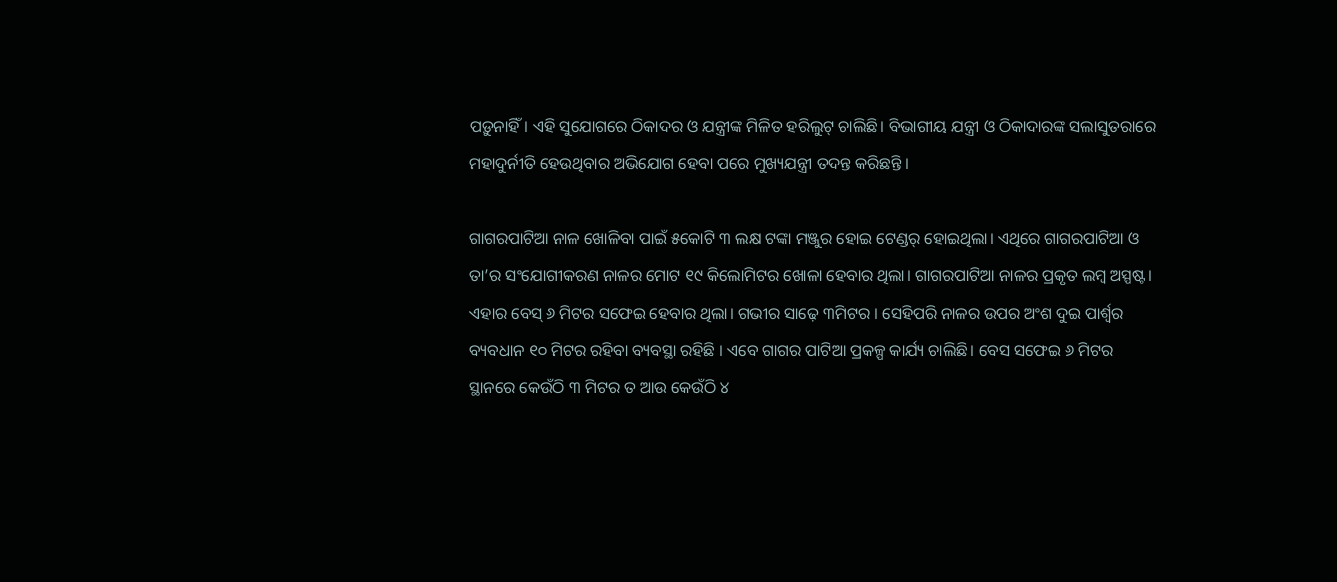ପଡ଼ୁନାହିଁ। ଏହି ସୁଯୋଗରେ ଠିକାଦର ଓ ଯନ୍ତ୍ରୀଙ୍କ ମିଳିତ ହରିଲୁଟ୍‌ ଚାଲିଛି। ବିଭାଗୀୟ ଯନ୍ତ୍ରୀ ଓ ଠିକାଦାରଙ୍କ ସଲାସୁତରାରେ ମହାଦୁର୍ନୀତି ହେଉଥିବାର ଅଭିଯୋଗ ହେବା ପରେ ମୁଖ୍ୟଯନ୍ତ୍ରୀ ତଦନ୍ତ କରିଛନ୍ତି ।

ଗାଗରପାଟିଆ ନାଳ ଖୋଳିବା ପାଇଁ ୫କୋଟି ୩ ଲକ୍ଷ ଟଙ୍କା ମଞ୍ଜୁର ହୋଇ ଟେଣ୍ଡର୍‌ ହୋଇଥିଲା। ଏଥିରେ ଗାଗରପାଟିଆ ଓ ତା’ର ସଂଯୋଗୀକରଣ ନାଳର ମୋଟ ୧୯ କିଲୋମିଟର ଖୋଳା ହେବାର ଥିଲା। ଗାଗରପାଟିଆ ନାଳର ପ୍ରକୃତ ଲମ୍ବ ଅସ୍ପଷ୍ଟ। ଏହାର ବେସ୍‌ ୬ ମିଟର ସଫେଇ ହେବାର ଥିଲା। ଗଭୀର ସାଢ଼େ ୩ମିଟର । ସେହିପରି ନାଳର ଉପର ଅଂଶ ଦୁଇ ପାର୍ଶ୍ୱର ବ୍ୟବଧାନ ୧୦ ମିଟର ରହିବା ବ୍ୟବସ୍ଥା ରହିଛି । ଏବେ ଗାଗର ପାଟିଆ ପ୍ରକଳ୍ପ କାର୍ଯ୍ୟ ଚାଲିଛି। ବେସ ସଫେଇ ୬ ମିଟର ସ୍ଥାନରେ କେଉଁଠି ୩ ମିଟର ତ ଆଉ କେଉଁଠି ୪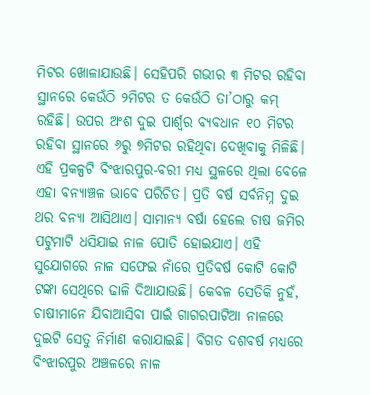ମିଟର ଖୋଳାଯାଉଛି। ସେହିପରି ଗଭୀର ୩ ମିଟର ରହିବା ସ୍ଥାନରେ କେଉଁଠି ୨ମିଟର ତ କେଉଁଠି ତା’ଠାରୁ କମ୍‌ ରହିଛି। ଉପର ଅଂଶ ଦୁଇ ପାର୍ଶ୍ୱର ବ୍ୟବଧାନ ୧୦ ମିଟର ରହିବା ସ୍ଥାନରେ ୬ରୁ ୭ମିଟର ରହିଥିବା ଦେଖିବାକୁ ମିଳିଛି। ଏହି ପ୍ରକଳ୍ପଟି ବିଂଝାରପୁର-ବରୀ ମଧ୍ୟ ସ୍ଥଳରେ ଥିଲା ବେଳେ ଏହା ବନ୍ୟାଞ୍ଚଳ ଭାବେ ପରିଚିତ। ପ୍ରତି ବର୍ଷ ସର୍ବନିମ୍ନ ଦୁଇ ଥର ବନ୍ୟା ଆସିଥାଏ। ସାମାନ୍ୟ ବର୍ଷା ହେଲେ ଚାଷ ଜମିର ପଟୁମାଟି ଧସିଯାଇ ନାଳ ପୋତି ହୋଇଯାଏ। ଏହି ସୁଯୋଗରେ ନାଳ ସଫେଇ ନାଁରେ ପ୍ରତିବର୍ଷ କୋଟି କୋଟି ଟଙ୍କା ସେଥିରେ ଢାଳି ଦିଆଯାଉଛି। କେବଳ ସେତିକି ନୁହଁ, ଚାଷୀମାନେ ଯିବାଆସିବା ପାଇଁ ଗାଗରପାଟିଆ ନାଳରେ ଦୁଇଟି ସେତୁ ନିର୍ମାଣ କରାଯାଇଛି। ବିଗତ ଦଶବର୍ଷ ମଧ୍ୟରେ ବିଂଝାରପୁର ଅଞ୍ଚଳରେ ନାଳ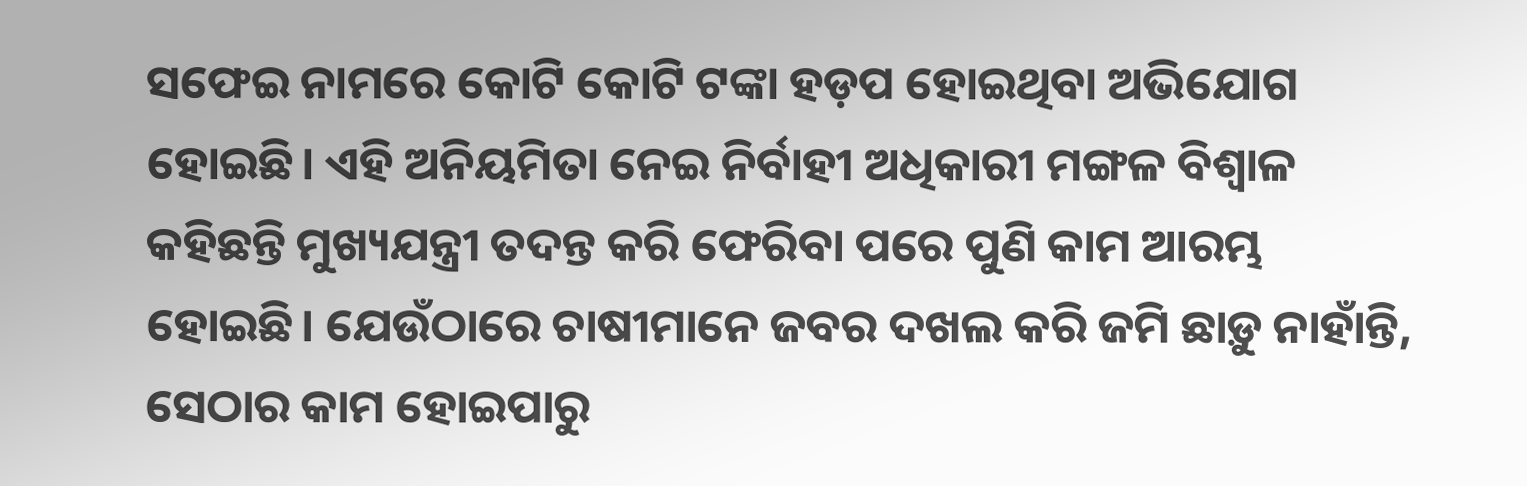ସଫେଇ ନାମରେ କୋଟି କୋଟି ଟଙ୍କା ହଡ଼ପ ହୋଇଥିବା ଅଭିଯୋଗ ହୋଇଛି। ଏହି ଅନିୟମିତା ନେଇ ନିର୍ବାହୀ ଅଧିକାରୀ ମଙ୍ଗଳ ବିଶ୍ୱାଳ କହିଛନ୍ତି ମୁଖ୍ୟଯନ୍ତ୍ରୀ ତଦନ୍ତ କରି ଫେରିବା ପରେ ପୁଣି କାମ ଆରମ୍ଭ ହୋଇଛି। ଯେଉଁଠାରେ ଚାଷୀମାନେ ଜବର ଦଖଲ କରି ଜମି ଛାଡ଼ୁ ନାହାଁନ୍ତି, ସେଠାର କାମ ହୋଇପାରୁ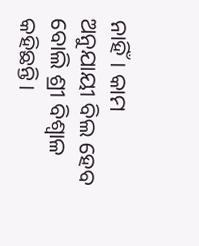ନାହିଁ। କାମ ଅନୁଯାୟୀ ବିଲ ହେବ ବୋଲି ଶ୍ରୀ ବିଶ୍ୱାଳ କହିଛନ୍ତି।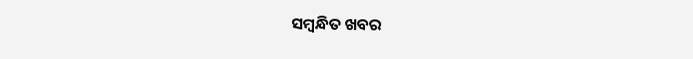ସମ୍ବନ୍ଧିତ ଖବର